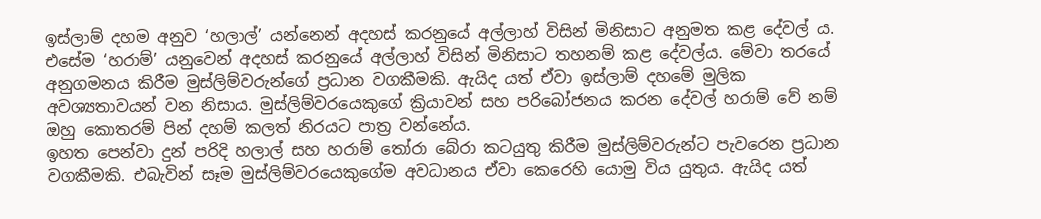ඉස්ලාම් දහම අනුව ‘හලාල්’ යන්නෙන් අදහස් කරනුයේ අල්ලාහ් විසින් මිනිසාට අනුමත කළ දේවල් ය. එසේම ‘හරාම්’ යනුවෙන් අදහස් කරනුයේ අල්ලාහ් විසින් මිනිසාට තහනම් කළ දේවල්ය. මේවා තරයේ අනුගමනය කිරීම මුස්ලිම්වරුන්ගේ ප්‍රධාන වගකීමකි. ඇයිද යත් ඒවා ඉස්ලාම් දහමේ මුලික අවශ්‍යතාවයන් වන නිසාය. මුස්ලිම්වරයෙකුගේ ක්‍රියාවන් සහ පරිබෝජනය කරන දේවල් හරාම් වේ නම් ඔහු කොතරම් පින් දහම් කලත් නිරයට පාත්‍ර වන්නේය.
ඉහත පෙන්වා දුන් පරිදි හලාල් සහ හරාම් තෝරා බේරා කටයුතු කිරීම මුස්ලිම්වරුන්ට පැවරෙන ප්‍රධාන වගකීමකි. එබැවින් සෑම මුස්ලිම්වරයෙකුගේම අවධානය ඒවා කෙරෙහි යොමු විය යුතුය. ඇයිද යත්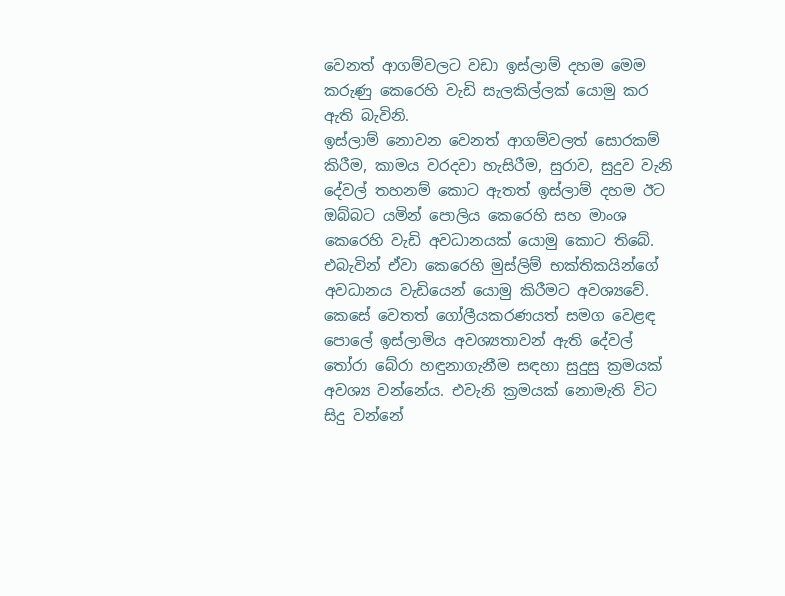වෙනත් ආගම්වලට වඩා ඉස්ලාම් දහම මෙම කරුණු කෙරෙහි වැඩි සැලකිල්ලක් යොමු කර ඇති බැවිනි.
ඉස්ලාම් නොවන වෙනත් ආගම්වලත් සොරකම් කිරීම, කාමය වරදවා හැසිරීම, සුරාව, සුදුව වැනි දේවල් තහනම් කොට ඇතත් ඉස්ලාම් දහම ඊට ඔබ්බට යමින් පොලිය කෙරෙහි සහ මාංශ කෙරෙහි වැඩි අවධානයක් යොමු කොට තිබේ. එබැවින් ඒවා කෙරෙහි මුස්ලිම් භක්තිකයින්ගේ අවධානය වැඩියෙන් යොමු කිරීමට අවශ්‍යවේ.
කෙසේ වෙතත් ගෝලීයකරණයත් සමග වෙළඳ පොලේ ඉස්ලාමිය අවශ්‍යතාවන් ඇති දේවල් තෝරා බේරා හඳුනාගැනීම සඳහා සුදුසු ක්‍රමයක් අවශ්‍ය වන්නේය. එවැනි ක්‍රමයක් නොමැති විට සිදු වන්නේ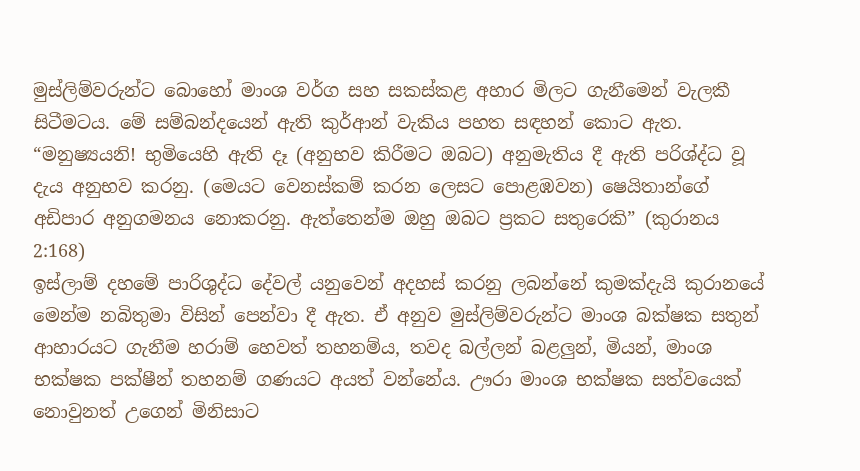මුස්ලිම්වරුන්ට බොහෝ මාංශ වර්ග සහ සකස්කළ අහාර මිලට ගැනීමෙන් වැලකී සිටීමටය. මේ සම්බන්දයෙන් ඇති කුර්ආන් වැකිය පහත සඳහන් කොට ඇත.
“මනුෂ්‍යයනි! භුමියෙහි ඇති දෑ (අනුභව කිරීමට ඔබට) අනුමැතිය දී ඇති පරිශ්ද්ධ වූ දැය අනුභව කරනු. (මෙයට වෙනස්කම් කරන ලෙසට පොළඹවන) ෂෙයිතාන්ගේ අඩිපාර අනුගමනය නොකරනු. ඇත්තෙන්ම ඔහු ඔබට ප්‍රකට සතුරෙකි” (කුරානය 2:168)
ඉස්ලාම් දහමේ පාරිශුද්ධ දේවල් යනුවෙන් අදහස් කරනු ලබන්නේ කුමක්දැයි කුරානයේ මෙන්ම නබිතුමා විසින් පෙන්වා දී ඇත. ඒ අනුව මුස්ලිම්වරුන්ට මාංශ බක්ෂක සතුන් ආහාරයට ගැනීම හරාම් හෙවත් තහනම්ය, තවද බල්ලන් බළලුන්, මියන්, මාංශ භක්ෂක පක්ෂීන් තහනම් ගණයට අයත් වන්නේය. ඌරා මාංශ භක්ෂක සත්වයෙක් නොවුනත් උගෙන් මිනිසාට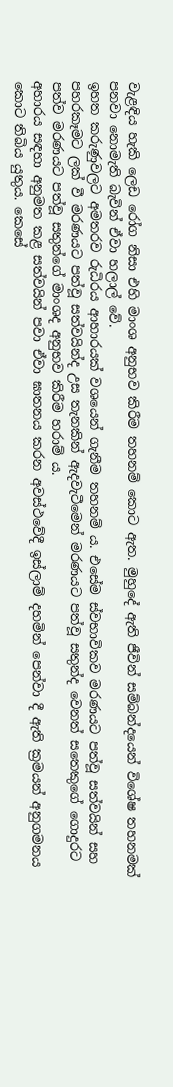වැළඳිය හැකි ලෙඩ රෝග නිසා එහි මාංශ අනුභව කිරීම තහනම් කොට ඇත. මුහුදේ ඇති ජීවින් සම්බන්දයෙන් විශේෂ තහනමක් පනවා නොමැති බැවින් ඒවා හලාල් වේ.
ඉහත කරුණුවලට අමතරව රුධිරය ආහාරයක් වශයෙන් ගැනීම තහනම් ය. එසේම ස්වභාවිකව මරණයට පත්වූ සත්වයින් සහ පහරකෑමට ලක් වී මරණයට පත්වූ සත්වයින්ද උස තැනකින් ඇදවැටීමෙන් මරණයට පත්වූ සතුන්ද වෙනත් සතෙකුගේ ගොදුරට පත්ව මරණයට පත්වූ සතුන්ගේ මාංශද අනුභව කිරීම හරාම් ය.
අහාරය සඳහා අනුමත කළ සත්වයින් පවා ඒවා ඝාතනය කරන අවස්ථවේදී ඉස්ලාම් දහමින් පෙන්වා දී ඇති ක්‍රමයන් අනුගමනය කොට තිබිය යුතුය. කෙසේ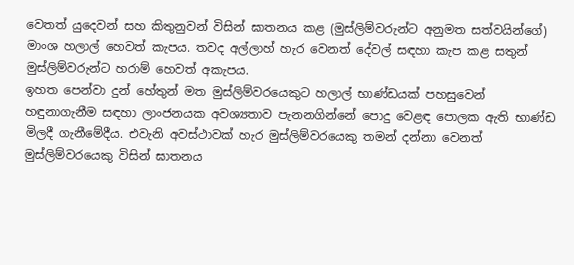වෙතත් යුදෙවන් සහ කිතුනුවන් විසින් ඝාතනය කළ (මුස්ලිම්වරුන්ට අනුමත සත්වයින්ගේ) මාංශ හලාල් හෙවත් කැපය. තවද අල්ලාහ් හැර වෙනත් දේවල් සඳහා කැප කළ සතුන් මුස්ලිම්වරුන්ට හරාම් හෙවත් අකැපය.
ඉහත පෙන්වා දුන් හේතුන් මත මුස්ලිම්වරයෙකුට හලාල් භාණ්ඩයක් පහසුවෙන් හඳුනාගැනීම සඳහා ලාංජනයක අවශ්‍යතාව පැනනගින්නේ පොදු වෙළඳ පොලක ඇති භාණ්ඩ මිලදී ගැනීමේදීය. එවැනි අවස්ථාවක් හැර මුස්ලිම්වරයෙකු තමන් දන්නා වෙනත් මුස්ලිම්වරයෙකු විසින් ඝාතනය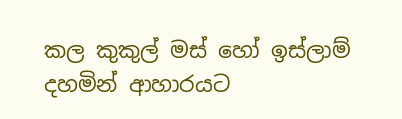කල කුකුල් මස් හෝ ඉස්ලාම් දහමින් ආහාරයට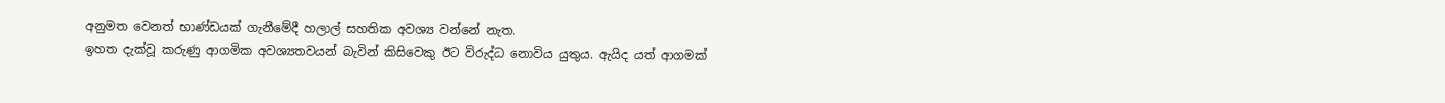අනුමත වෙනත් භාණ්ඩයක් ගැනීමේදී හලාල් සහතික අවශ්‍ය වන්නේ නැත.
ඉහත දැක්වූ කරුණු ආගමික අවශ්‍යතවයන් බැවින් කිසිවෙකු ඊට විරුද්ධ නොවිය යුතුය. ඇයිද යත් ආගමක්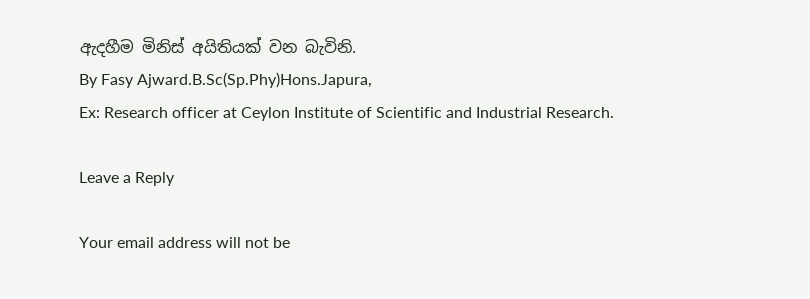ඇදහීම මිනිස් අයිතියක් වන බැවිනි.
By Fasy Ajward.B.Sc(Sp.Phy)Hons.Japura,
Ex: Research officer at Ceylon Institute of Scientific and Industrial Research.

Leave a Reply

Your email address will not be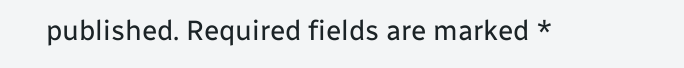published. Required fields are marked *